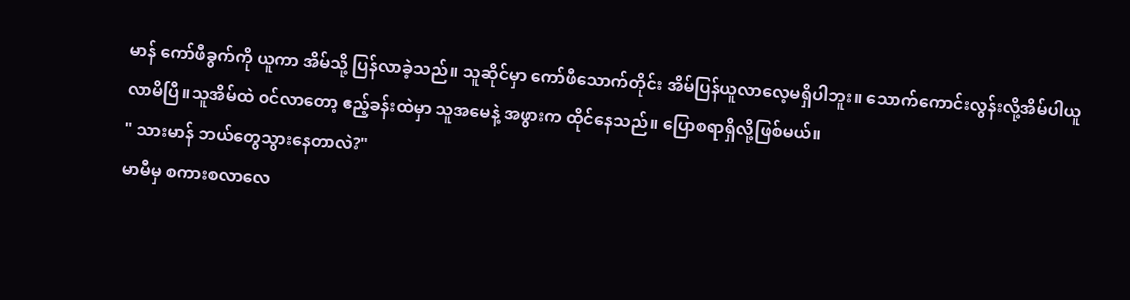မာန် ကော်ဖီခွက်ကို ယူကာ အိမ်သို့ ပြန်လာခဲ့သည်။ သူဆိုင်မှာ ကော်ဖီသောက်တိုင်း အိမ်ပြန်ယူလာလေ့မရှိပါဘူး။ သောက်ကောင်းလွန်းလို့အိမ်ပါယူလာမိပြီ။သူအိမ်ထဲ ၀င်လာတော့ ဧည့်ခန်းထဲမှာ သူအမေနဲ့ အဖွားက ထိုင်နေသည်။ ပြောစရာရှိလို့ဖြစ်မယ်။
" သားမာန် ဘယ်တွေသွားနေတာလဲ?"
မာမီမှ စကားစလာလေ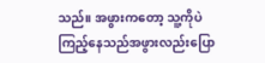သည်။ အဖွားကတော့ သူ့ကိုပဲ ကြည့်နေသည်အဖွားလည်းပြော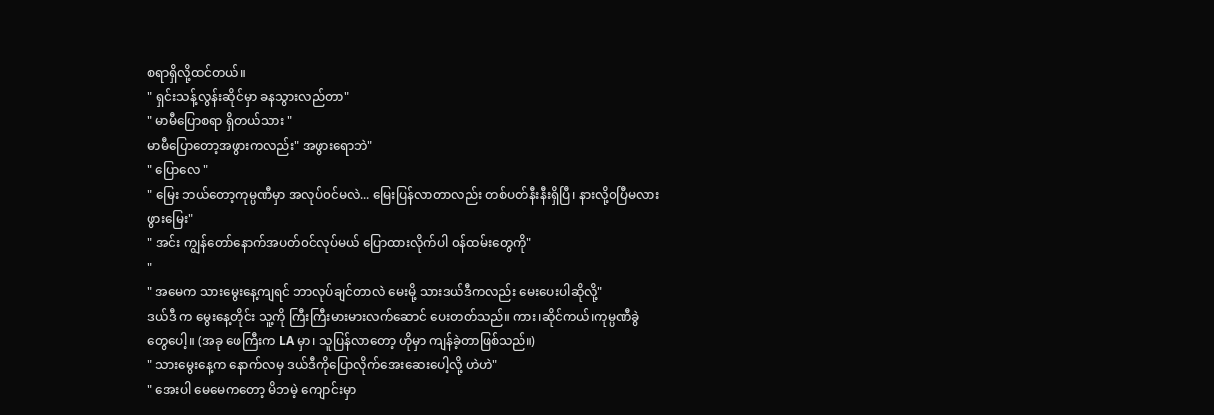စရာရှိလို့ထင်တယ်။
" ရှင်းသန့်လွန်းဆိုင်မှာ ခနသွားလည်တာ"
" မာမီပြောစရာ ရှိတယ်သား "
မာမီပြောတော့အဖွားကလည်း" အဖွားရောဘဲ"
" ပြောလေ "
" မြေး ဘယ်တော့ကုမ္ပဏီမှာ အလုပ်၀င်မလဲ... မြေးပြန်လာတာလည်း တစ်ပတ်နီးနီးရှိပြီ၊ နားလို့၀ပြီမလား ဖွားမြေး"
" အင်း ကျွန်တော်နောက်အပတ်၀င်လုပ်မယ် ပြောထားလိုက်ပါ ၀န်ထမ်းတွေကို"
"
" အမေက သားမွေးနေ့ကျရင် ဘာလုပ်ချင်တာလဲ မေးမို့ သားဒယ်ဒီကလည်း မေးပေးပါဆိုလို့"
ဒယ်ဒီ က မွေးနေ့တိုင်း သူ့ကို ကြီးကြီးမားမားလက်ဆောင် ပေးတတ်သည်။ ကား၊ဆိုင်ကယ်၊ကုမ္ပဏီခွဲတွေပေါ့။ (အခု ဖေကြီးက LA မှာ၊ သူပြန်လာတော့ ဟိုမှာ ကျန်ခဲ့တာဖြစ်သည်။)
" သားမွေးနေ့က နောက်လမှ ဒယ်ဒီကိုပြောလိုက်အေးဆေးပေါ့လို့ ဟဲဟဲ"
" အေးပါ မေမေကတော့ မိဘမဲ့ ကျောင်းမှာ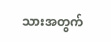သားအတွက်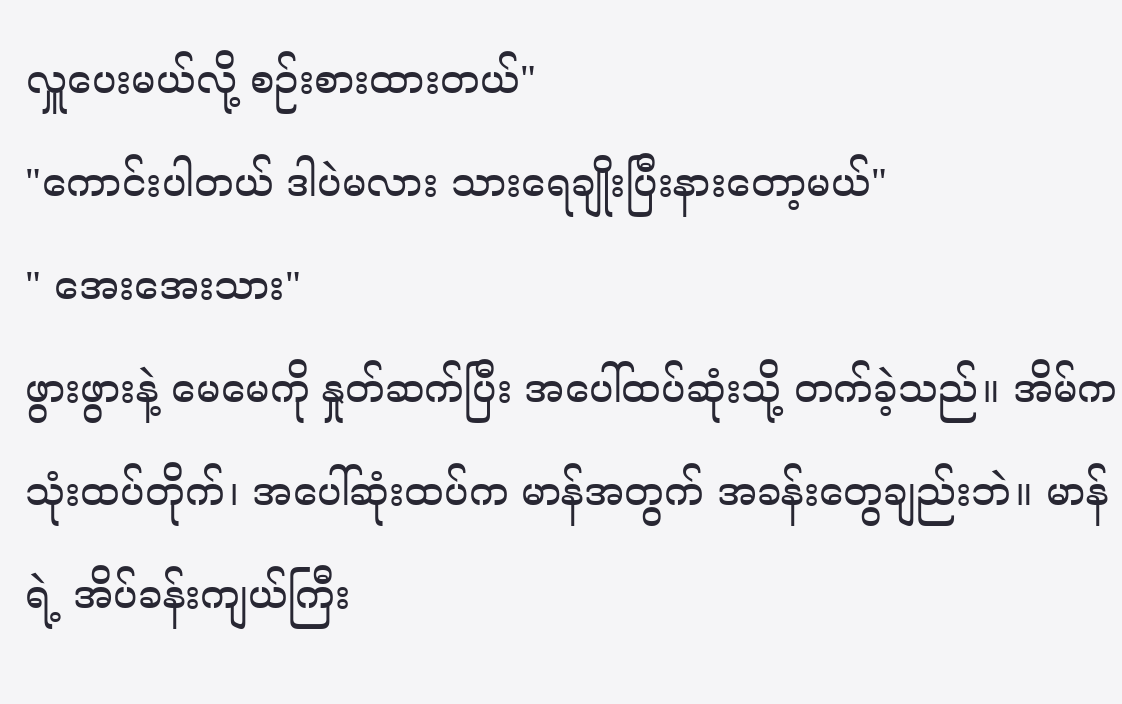လှူပေးမယ်လို့ စဉ်းစားထားတယ်"
"ကောင်းပါတယ် ဒါပဲမလား သားရေချိုးပြီးနားတော့မယ်"
" အေးအေးသား"
ဖွားဖွားနဲ့ မေမေကို နှုတ်ဆက်ပြီး အပေါ်ထပ်ဆုံးသို့ တက်ခဲ့သည်။ အိမ်က သုံးထပ်တိုက်၊ အပေါ်ဆုံးထပ်က မာန်အတွက် အခန်းတွေချည်းဘဲ။ မာန်ရဲ့ အိပ်ခန်းကျယ်ကြီး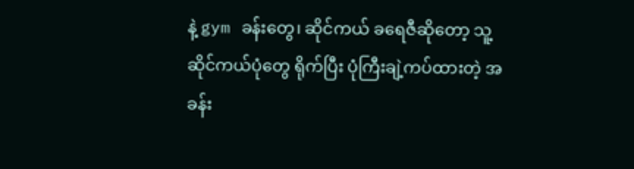နဲ့ gym ခန်းတွေ၊ ဆိုင်ကယ် ခရေဇီဆိုတော့ သူ့ဆိုင်ကယ်ပုံတွေ ရိုက်ပြီး ပုံကြီးချဲ့ကပ်ထားတဲ့ အခန်း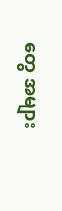တွေ အများ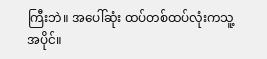ကြီးဘဲ။ အပေါ်ဆုံး ထပ်တစ်ထပ်လုံးကသူ့အပိုင်။